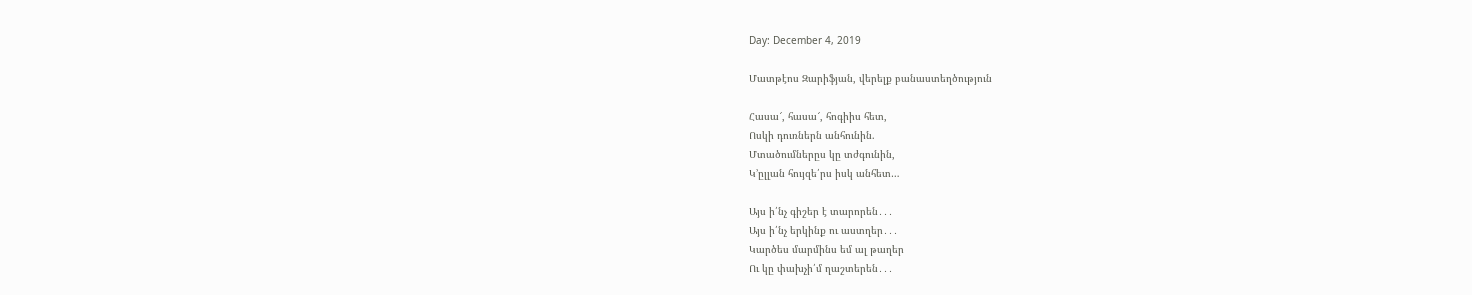Day: December 4, 2019

Մատթէոս Զարիֆյան, վերելք բանաստեղծություն

Հասա՜, հասա՜, հոգիիս հետ,
Ոսկի դուռներն անհունին.
Մտածումներըս կը տժգունին,
Կ’ըլլան հույզե՛րս իսկ անհետ…

Այս ի՛նչ գիշեր է տարորեն․․․
Այս ի՛նչ երկինք ու աստղեր․․․
Կարծես մարմինս եմ ալ թաղեր
Ու կը փախչի՛մ ղաշտերեն․․․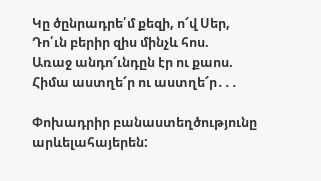Կը ծընրադրե՛մ քեզի, ո՜վ Սեր,
Դո՛ւն բերիր զիս մինչև հոս.
Առաջ անդո՜ւնդըն էր ու քաոս.
Հիմա աստղե՜ր ու աստղե՜ր․․․

Փոխադրիր բանաստեղծությունը արևելահայերեն: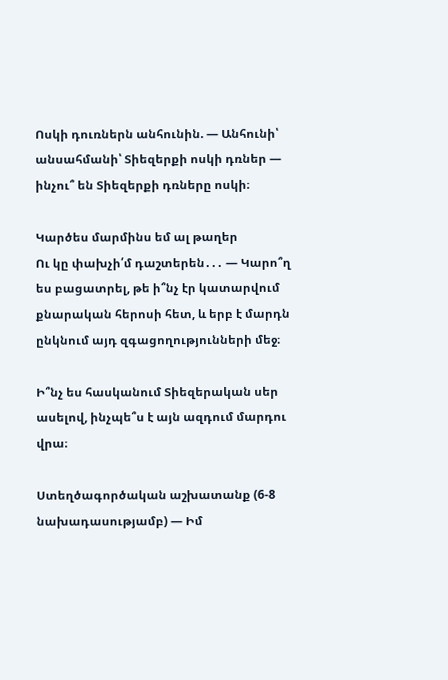Ոսկի դուռներն անհունին. — Անհունի՝ անսահմանի՝ Տիեզերքի ոսկի դռներ — ինչու՞ են Տիեզերքի դռները ոսկի։

Կարծես մարմինս եմ ալ թաղեր
Ու կը փախչի՛մ դաշտերեն․․․ — Կարո՞ղ ես բացատրել, թե ի՞նչ էր կատարվում քնարական հերոսի հետ, և երբ է մարդն ընկնում այդ զգացողությունների մեջ։

Ի՞նչ ես հասկանում Տիեզերական սեր ասելով, ինչպե՞ս է այն ազդում մարդու վրա։

Ստեղծագործական աշխատանք (6-8 նախադասությամբ) — Իմ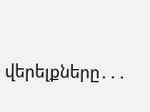վերելքները․․․